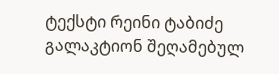ტექსტი რეინი ტაბიძე გალაკტიონ შეღამებულ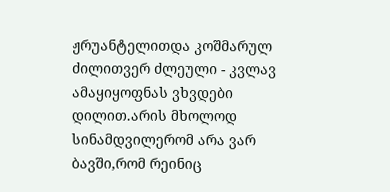ჟრუანტელითდა კოშმარულ ძილითვერ ძლეული - კვლავ ამაყიყოფნას ვხვდები დილით.არის მხოლოდ სინამდვილერომ არა ვარ ბავში,რომ რეინიც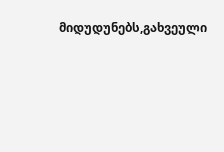მიდუდუნებს,გახვეული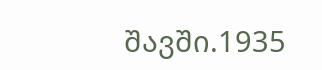შავში.1935